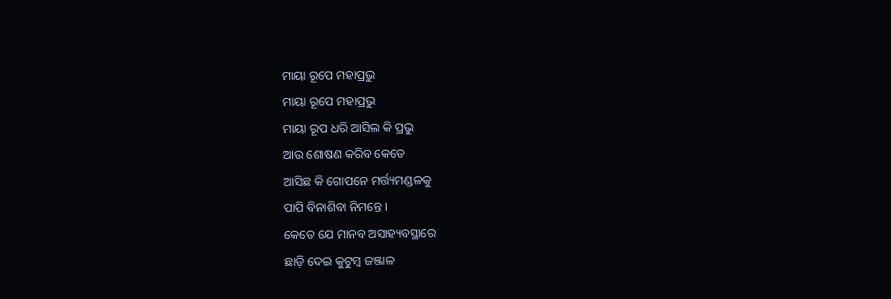ମାୟା ରୂପେ ମହାପ୍ରଭୁ
ମାୟା ରୂପେ ମହାପ୍ରଭୁ
ମାୟା ରୂପ ଧରି ଆସିଲ କି ପ୍ରଭୁ
ଆଉ ଶୋଷଣ କରିବ କେତେ
ଆସିଛ କି ଗୋପନେ ମର୍ତ୍ତ୍ୟମଣ୍ଡଳକୁ
ପାପି ବିନାଶିବା ନିମନ୍ତେ ।
କେତେ ଯେ ମାନବ ଅସାହ୍ୟବସ୍ଥାରେ
ଛାଡ଼ି ଦେଇ କୁଟୁମ୍ବ ଜଞ୍ଜାଳ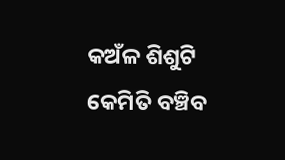କଅଁଳ ଶିଶୁଟି କେମିତି ବଞ୍ଚିବ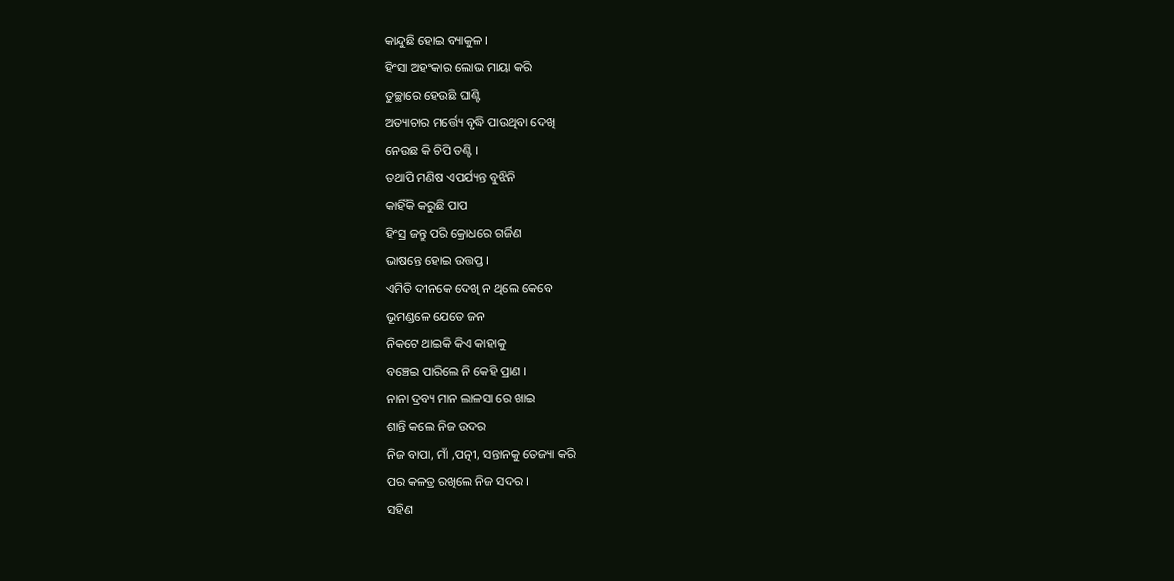କାନ୍ଦୁଛି ହୋଇ ବ୍ୟାକୁଳ ।
ହିଂସା ଅହଂକାର ଲୋଭ ମାୟା କରି
ତୁଚ୍ଛାରେ ହେଉଛି ଘାଣ୍ଟି
ଅତ୍ୟାଚାର ମର୍ତ୍ତ୍ୟେ ବୃଦ୍ଧି ପାଉଥିବା ଦେଖି
ନେଉଛ କି ଚିପି ତଣ୍ଟି ।
ତଥାପି ମଣିଷ ଏପର୍ଯ୍ୟନ୍ତ ବୁଝିନି
କାହିଁକି କରୁଛି ପାପ
ହିଂସ୍ର ଜନ୍ତୁ ପରି କ୍ରୋଧରେ ଗର୍ଜିଣ
ଭାଷନ୍ତେ ହୋଇ ଉତ୍ତପ୍ତ ।
ଏମିତି ଦୀନକେ ଦେଖି ନ ଥିଲେ କେବେ
ଭୂମଣ୍ଡଳେ ଯେତେ ଜନ
ନିକଟେ ଥାଇକି କିଏ କାହାକୁ
ବଞ୍ଚେଇ ପାରିଲେ ନି କେହି ପ୍ରାଣ ।
ନାନା ଦ୍ରବ୍ୟ ମାନ ଲାଳସା ରେ ଖାଇ
ଶାନ୍ତି କଲେ ନିଜ ଉଦର
ନିଜ ବାପା, ମାଁ ,ପତ୍ନୀ, ସନ୍ତାନକୁ ତେଜ୍ୟା କରି
ପର କଳତ୍ର ରଖିଲେ ନିଜ ସଦର ।
ସହିଣ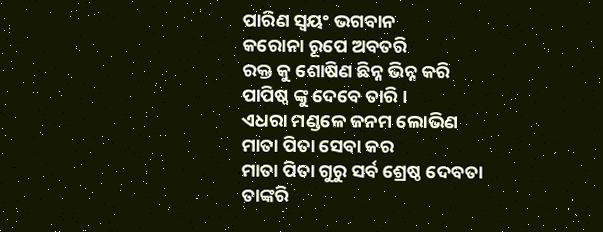ପାରିଣ ସ୍ଵୟଂ ଭଗବାନ
କରୋନା ରୂପେ ଅବତରି
ରକ୍ତ କୁ ଶୋଷିଣ ଛିନ୍ନ ଭିନ୍ନ କରି
ପାପିଷ୍ଠ ଙ୍କୁ ଦେବେ ତାରି ।
ଏଧରା ମଣ୍ଡଳେ ଜନମ ଲୋଭିଣ
ମାତା ପିତା ସେବା କର
ମାତା ପିତା ଗୁରୁ ସର୍ବ ଶ୍ରେଷ୍ଠ ଦେବତା
ତାଙ୍କରି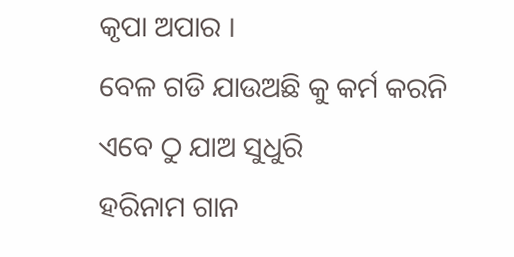କୃପା ଅପାର ।
ବେଳ ଗଡି ଯାଉଅଛି କୁ କର୍ମ କରନି
ଏବେ ଠୁ ଯାଅ ସୁଧୁରି
ହରିନାମ ଗାନ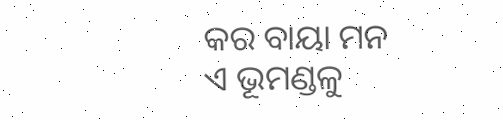କର ବାୟା ମନ
ଏ ଭୂମଣ୍ଡଳୁ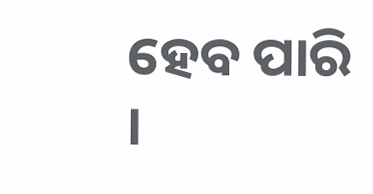ହେବ ପାରି ।